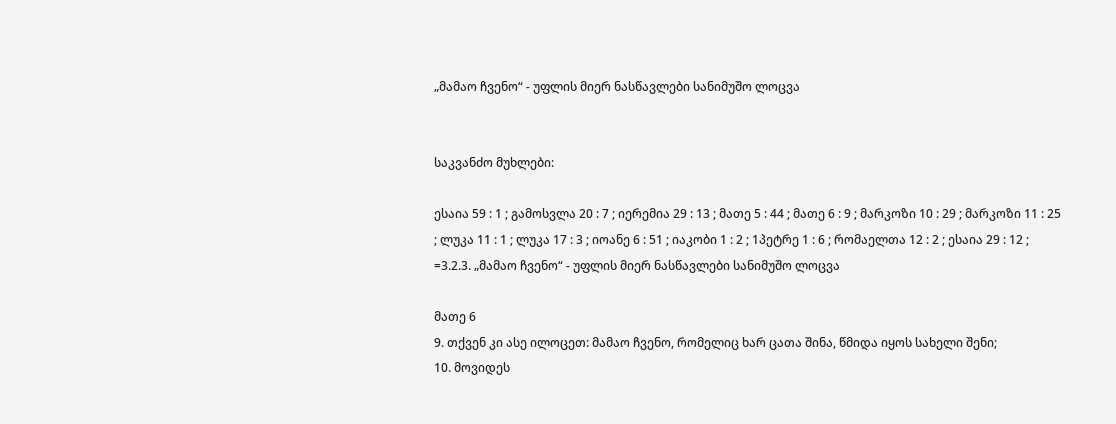„მამაო ჩვენო“ - უფლის მიერ ნასწავლები სანიმუშო ლოცვა


საკვანძო მუხლები:

ესაია 59 : 1 ; გამოსვლა 20 : 7 ; იერემია 29 : 13 ; მათე 5 : 44 ; მათე 6 : 9 ; მარკოზი 10 : 29 ; მარკოზი 11 : 25 ; ლუკა 11 : 1 ; ლუკა 17 : 3 ; იოანე 6 : 51 ; იაკობი 1 : 2 ; 1პეტრე 1 : 6 ; რომაელთა 12 : 2 ; ესაია 29 : 12 ;
=3.2.3. „მამაო ჩვენო“ - უფლის მიერ ნასწავლები სანიმუშო ლოცვა

მათე 6
9. თქვენ კი ასე ილოცეთ: მამაო ჩვენო, რომელიც ხარ ცათა შინა, წმიდა იყოს სახელი შენი;
10. მოვიდეს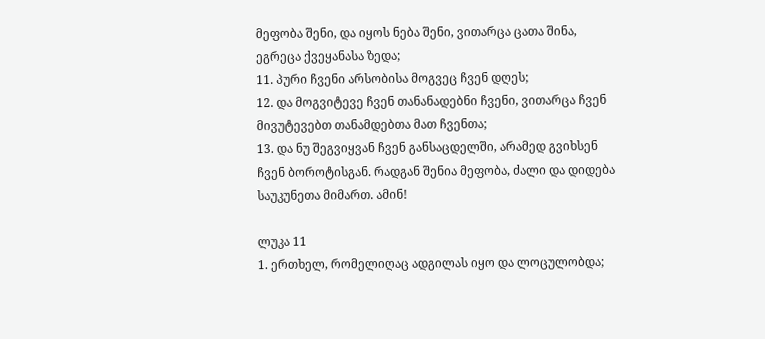მეფობა შენი, და იყოს ნება შენი, ვითარცა ცათა შინა, ეგრეცა ქვეყანასა ზედა;
11. პური ჩვენი არსობისა მოგვეც ჩვენ დღეს;
12. და მოგვიტევე ჩვენ თანანადებნი ჩვენი, ვითარცა ჩვენ მივუტევებთ თანამდებთა მათ ჩვენთა;
13. და ნუ შეგვიყვან ჩვენ განსაცდელში, არამედ გვიხსენ ჩვენ ბოროტისგან. რადგან შენია მეფობა, ძალი და დიდება საუკუნეთა მიმართ. ამინ!

ლუკა 11
1. ერთხელ, რომელიღაც ადგილას იყო და ლოცულობდა;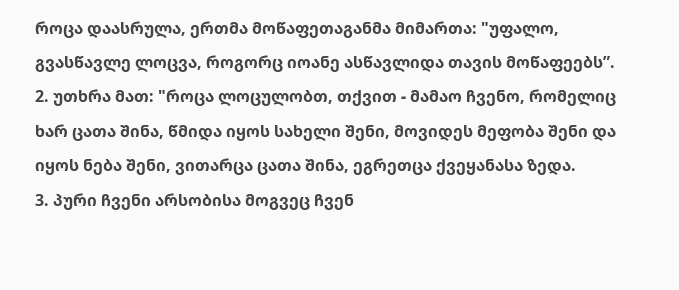როცა დაასრულა, ერთმა მოწაფეთაგანმა მიმართა: "უფალო, გვასწავლე ლოცვა, როგორც იოანე ასწავლიდა თავის მოწაფეებს”.
2. უთხრა მათ: "როცა ლოცულობთ, თქვით - მამაო ჩვენო, რომელიც ხარ ცათა შინა, წმიდა იყოს სახელი შენი, მოვიდეს მეფობა შენი და იყოს ნება შენი, ვითარცა ცათა შინა, ეგრეთცა ქვეყანასა ზედა.
3. პური ჩვენი არსობისა მოგვეც ჩვენ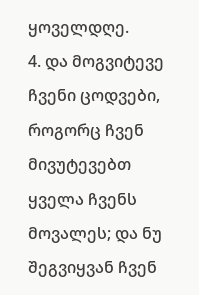ყოველდღე.
4. და მოგვიტევე ჩვენი ცოდვები, როგორც ჩვენ მივუტევებთ ყველა ჩვენს მოვალეს; და ნუ შეგვიყვან ჩვენ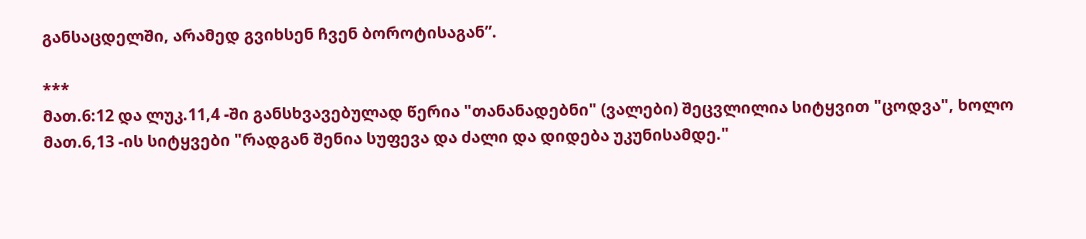განსაცდელში, არამედ გვიხსენ ჩვენ ბოროტისაგან”.

***
მათ.6:12 და ლუკ.11,4 -ში განსხვავებულად წერია "თანანადებნი" (ვალები) შეცვლილია სიტყვით "ცოდვა", ხოლო მათ.6,13 -ის სიტყვები "რადგან შენია სუფევა და ძალი და დიდება უკუნისამდე."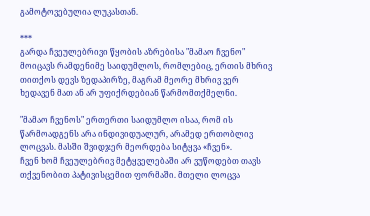გამოტოვებულია ლუკასთან.

***
გარდა ჩვეულებრივი წყობის აზრებისა "მამაო ჩვენო" მოიცავს რამდენიმე საიდუმლოს, რომლებიც, ერთის მხრივ თითქოს დევს ზედაპირზე, მაგრამ მეორე მხრივ ვერ ხედავენ მათ ან არ უფიქრდებიან წარმომთქმელნი.

"მამაო ჩვენოს" ერთერთი საიდუმლო ისაა, რომ ის წარმოადგენს არა ინდივიდუალურ, არამედ ერთობლივ ლოცვას. მასში შვიდჯერ მეორდება სიტყვა «ჩვენ».
ჩვენ ხომ ჩვეულებრივ მეტყველებაში არ ვუწოდებთ თავს თქვენობით პატივისცემით ფორმაში. მთელი ლოცვა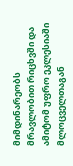მიმდინარეობს მრავლობით რიცხვში და ამიტომ უფრო ეკლესიაში მლოცველთაგან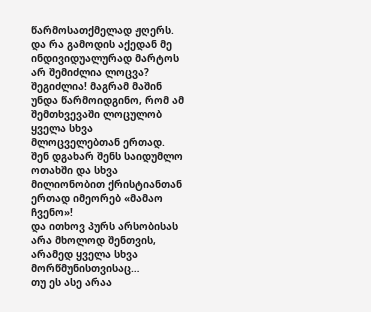წარმოსათქმელად ჟღერს.
და რა გამოდის აქედან მე ინდივიდუალურად მარტოს არ შემიძლია ლოცვა?
შეგიძლია! მაგრამ მაშინ უნდა წარმოიდგინო, რომ ამ შემთხვევაში ლოცულობ ყველა სხვა მლოცველებთან ერთად.
შენ დგახარ შენს საიდუმლო ოთახში და სხვა მილიონობით ქრისტიანთან ერთად იმეორებ «მამაო ჩვენო»!
და ითხოვ პურს არსობისას არა მხოლოდ შენთვის, არამედ ყველა სხვა მორწმუნისთვისაც…
თუ ეს ასე არაა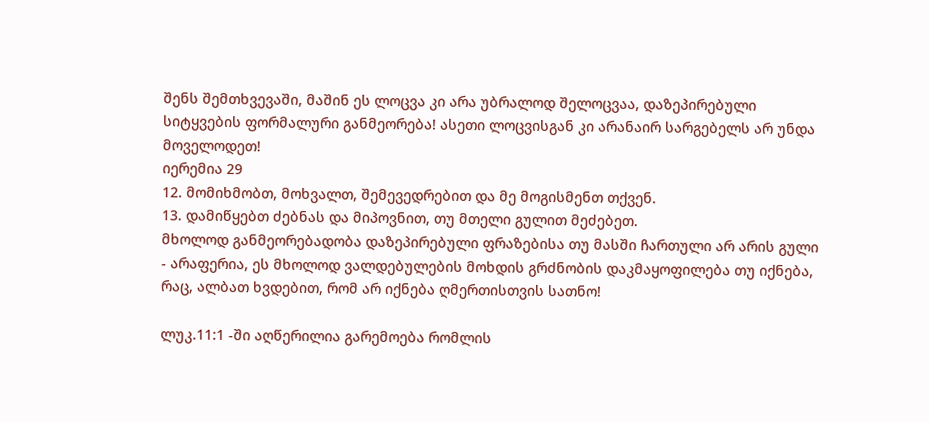შენს შემთხვევაში, მაშინ ეს ლოცვა კი არა უბრალოდ შელოცვაა, დაზეპირებული სიტყვების ფორმალური განმეორება! ასეთი ლოცვისგან კი არანაირ სარგებელს არ უნდა მოველოდეთ!
იერემია 29
12. მომიხმობთ, მოხვალთ, შემევედრებით და მე მოგისმენთ თქვენ.
13. დამიწყებთ ძებნას და მიპოვნით, თუ მთელი გულით მეძებეთ.
მხოლოდ განმეორებადობა დაზეპირებული ფრაზებისა თუ მასში ჩართული არ არის გული - არაფერია, ეს მხოლოდ ვალდებულების მოხდის გრძნობის დაკმაყოფილება თუ იქნება, რაც, ალბათ ხვდებით, რომ არ იქნება ღმერთისთვის სათნო!

ლუკ.11:1 -ში აღწერილია გარემოება რომლის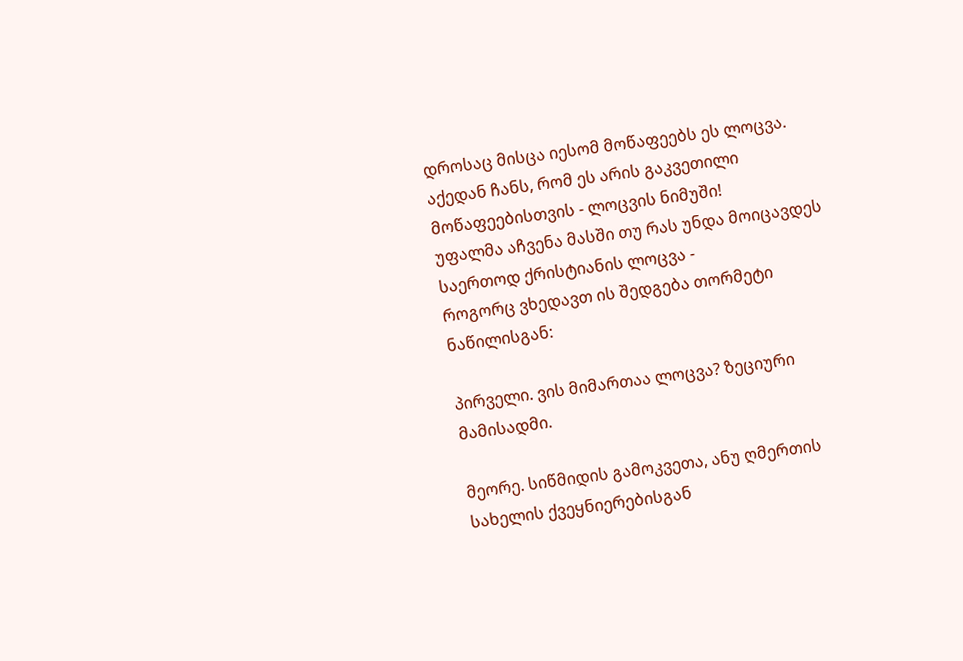დროსაც მისცა იესომ მოწაფეებს ეს ლოცვა.
აქედან ჩანს, რომ ეს არის გაკვეთილი მოწაფეებისთვის - ლოცვის ნიმუში!
უფალმა აჩვენა მასში თუ რას უნდა მოიცავდეს საერთოდ ქრისტიანის ლოცვა -
როგორც ვხედავთ ის შედგება თორმეტი ნაწილისგან:

პირველი. ვის მიმართაა ლოცვა? ზეციური მამისადმი.

მეორე. სიწმიდის გამოკვეთა, ანუ ღმერთის სახელის ქვეყნიერებისგან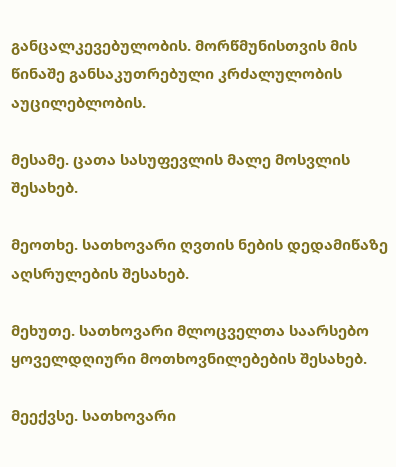განცალკევებულობის. მორწმუნისთვის მის წინაშე განსაკუთრებული კრძალულობის აუცილებლობის.

მესამე. ცათა სასუფევლის მალე მოსვლის შესახებ.

მეოთხე. სათხოვარი ღვთის ნების დედამიწაზე აღსრულების შესახებ.

მეხუთე. სათხოვარი მლოცველთა საარსებო ყოველდღიური მოთხოვნილებების შესახებ.

მეექვსე. სათხოვარი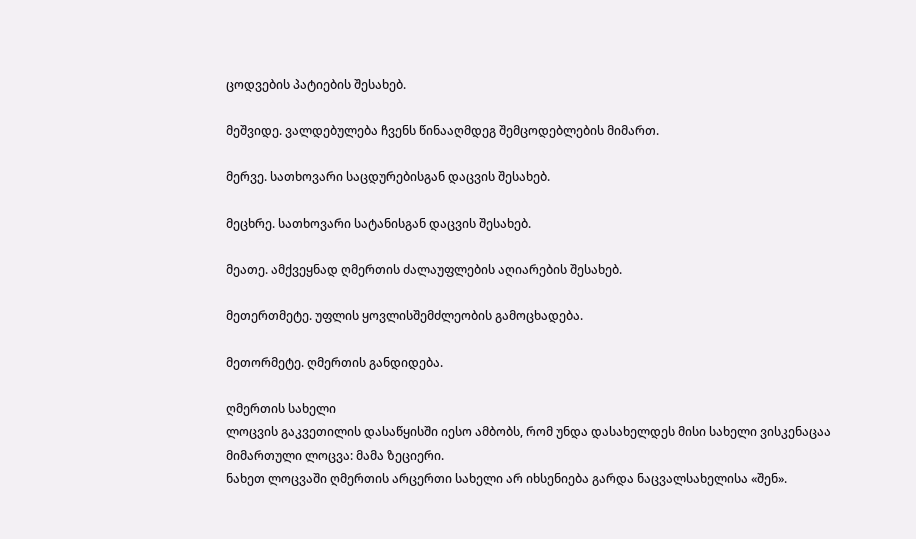ცოდვების პატიების შესახებ.

მეშვიდე. ვალდებულება ჩვენს წინააღმდეგ შემცოდებლების მიმართ.

მერვე. სათხოვარი საცდურებისგან დაცვის შესახებ.

მეცხრე. სათხოვარი სატანისგან დაცვის შესახებ.

მეათე. ამქვეყნად ღმერთის ძალაუფლების აღიარების შესახებ.

მეთერთმეტე. უფლის ყოვლისშემძლეობის გამოცხადება.

მეთორმეტე. ღმერთის განდიდება.

ღმერთის სახელი
ლოცვის გაკვეთილის დასაწყისში იესო ამბობს, რომ უნდა დასახელდეს მისი სახელი ვისკენაცაა მიმართული ლოცვა: მამა ზეციერი.
ნახეთ ლოცვაში ღმერთის არცერთი სახელი არ იხსენიება გარდა ნაცვალსახელისა «შენ».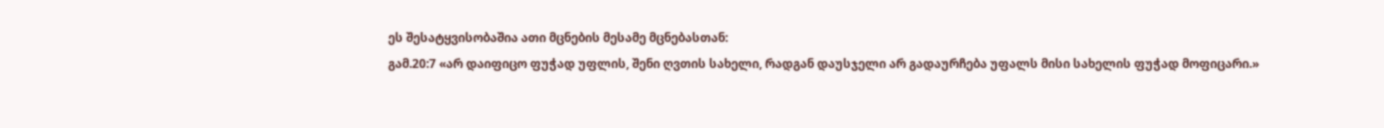ეს შესატყვისობაშია ათი მცნების მესამე მცნებასთან:
გამ.20:7 «არ დაიფიცო ფუჭად უფლის, შენი ღვთის სახელი, რადგან დაუსჯელი არ გადაურჩება უფალს მისი სახელის ფუჭად მოფიცარი.»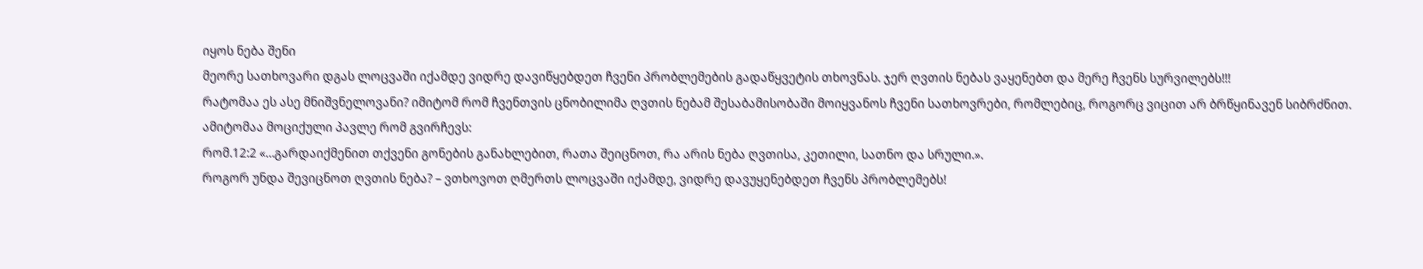იყოს ნება შენი
მეორე სათხოვარი დგას ლოცვაში იქამდე ვიდრე დავიწყებდეთ ჩვენი პრობლემების გადაწყვეტის თხოვნას. ჯერ ღვთის ნებას ვაყენებთ და მერე ჩვენს სურვილებს!!!
რატომაა ეს ასე მნიშვნელოვანი? იმიტომ რომ ჩვენთვის ცნობილიმა ღვთის ნებამ შესაბამისობაში მოიყვანოს ჩვენი სათხოვრები, რომლებიც, როგორც ვიცით არ ბრწყინავენ სიბრძნით.
ამიტომაა მოციქული პავლე რომ გვირჩევს:
რომ.12:2 «…გარდაიქმენით თქვენი გონების განახლებით, რათა შეიცნოთ, რა არის ნება ღვთისა, კეთილი, სათნო და სრული.».
როგორ უნდა შევიცნოთ ღვთის ნება? – ვთხოვოთ ღმერთს ლოცვაში იქამდე, ვიდრე დავუყენებდეთ ჩვენს პრობლემებს!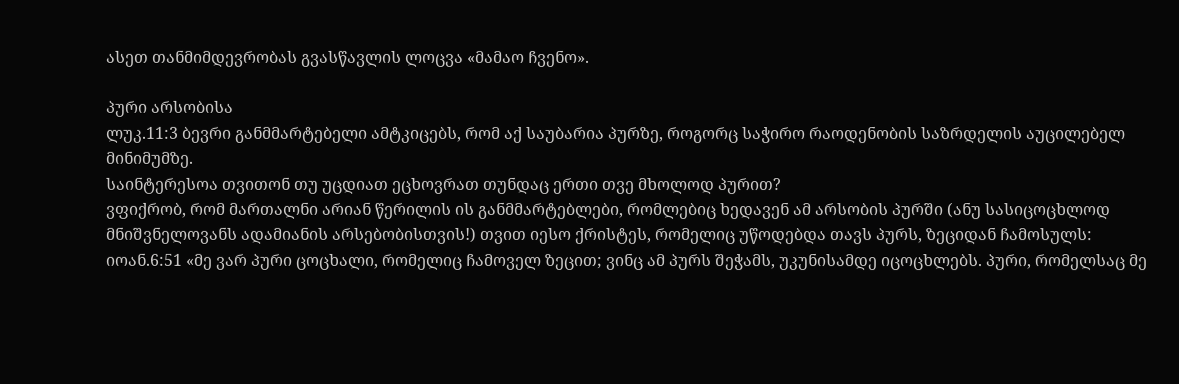ასეთ თანმიმდევრობას გვასწავლის ლოცვა «მამაო ჩვენო».

პური არსობისა
ლუკ.11:3 ბევრი განმმარტებელი ამტკიცებს, რომ აქ საუბარია პურზე, როგორც საჭირო რაოდენობის საზრდელის აუცილებელ მინიმუმზე.
საინტერესოა თვითონ თუ უცდიათ ეცხოვრათ თუნდაც ერთი თვე მხოლოდ პურით?
ვფიქრობ, რომ მართალნი არიან წერილის ის განმმარტებლები, რომლებიც ხედავენ ამ არსობის პურში (ანუ სასიცოცხლოდ მნიშვნელოვანს ადამიანის არსებობისთვის!) თვით იესო ქრისტეს, რომელიც უწოდებდა თავს პურს, ზეციდან ჩამოსულს:
იოან.6:51 «მე ვარ პური ცოცხალი, რომელიც ჩამოველ ზეცით; ვინც ამ პურს შეჭამს, უკუნისამდე იცოცხლებს. პური, რომელსაც მე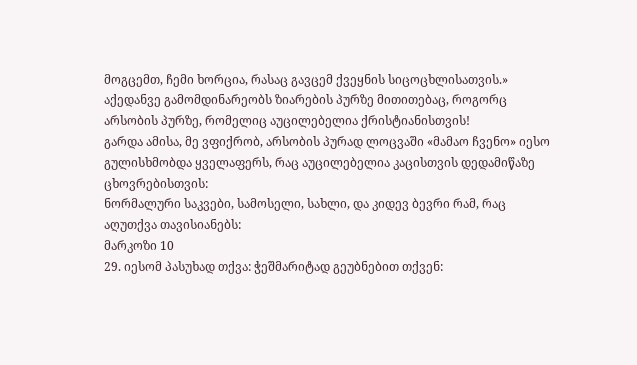მოგცემთ, ჩემი ხორცია, რასაც გავცემ ქვეყნის სიცოცხლისათვის.»
აქედანვე გამომდინარეობს ზიარების პურზე მითითებაც, როგორც არსობის პურზე, რომელიც აუცილებელია ქრისტიანისთვის!
გარდა ამისა, მე ვფიქრობ, არსობის პურად ლოცვაში «მამაო ჩვენო» იესო გულისხმობდა ყველაფერს, რაც აუცილებელია კაცისთვის დედამიწაზე ცხოვრებისთვის:
ნორმალური საკვები, სამოსელი, სახლი, და კიდევ ბევრი რამ, რაც აღუთქვა თავისიანებს:
მარკოზი 10
29. იესომ პასუხად თქვა: ჭეშმარიტად გეუბნებით თქვენ: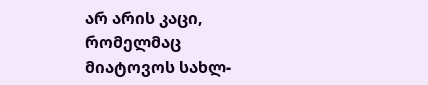არ არის კაცი, რომელმაც მიატოვოს სახლ-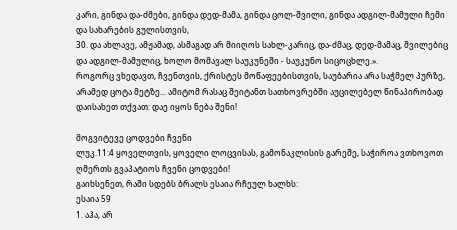კარი, გინდა და-ძმები, გინდა დედ-მამა, გინდა ცოლ-შვილი, გინდა ადგილ-მამული ჩემი და სახარების გულისთვის,
30. და ახლავე, ამჟამად, ასმაგად არ მიიღოს სახლ-კარიც, და-ძმაც, დედ-მამაც, შვილებიც და ადგილ-მამულიც, ხოლო მომავალ საუკუნეში - საუკუნო სიცოცხლე.».
როგორც ვხედავთ, ჩვენთვის, ქრისტეს მოწაფეებისთვის, საუბარია არა საჭმელ პურზე, არამედ ცოტა მეტზე... ამიტომ რასაც შეიტანთ სათხოვრებში აუცილებელ წინაპირობად დაისახეთ თქვათ: დაე იყოს ნება შენი!

მოგვიტევე ცოდვები ჩვენი
ლუკ.11:4 ყოველთვის, ყოველი ლოცვისას, გამონაკლისის გარეშე, საჭიროა ვთხოვოთ ღმერთს გვაპატიოს ჩვენი ცოდვები!
გაიხსენეთ, რაში სდებს ბრალს ესაია რჩეულ ხალხს:
ესაია 59
1. აჰა, არ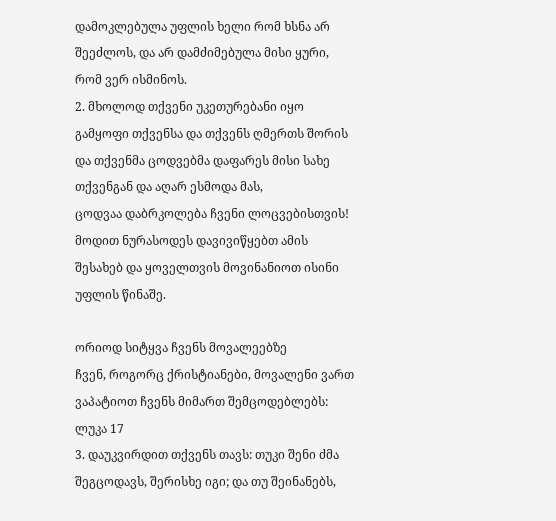დამოკლებულა უფლის ხელი რომ ხსნა არ შეეძლოს, და არ დამძიმებულა მისი ყური, რომ ვერ ისმინოს.
2. მხოლოდ თქვენი უკეთურებანი იყო გამყოფი თქვენსა და თქვენს ღმერთს შორის და თქვენმა ცოდვებმა დაფარეს მისი სახე თქვენგან და აღარ ესმოდა მას,
ცოდვაა დაბრკოლება ჩვენი ლოცვებისთვის! მოდით ნურასოდეს დავივიწყებთ ამის შესახებ და ყოველთვის მოვინანიოთ ისინი უფლის წინაშე.

ორიოდ სიტყვა ჩვენს მოვალეებზე
ჩვენ, როგორც ქრისტიანები, მოვალენი ვართ ვაპატიოთ ჩვენს მიმართ შემცოდებლებს:
ლუკა 17
3. დაუკვირდით თქვენს თავს: თუკი შენი ძმა შეგცოდავს, შერისხე იგი; და თუ შეინანებს,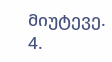მიუტევე.
4.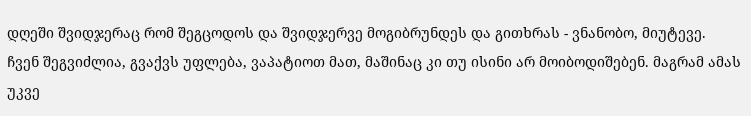დღეში შვიდჯერაც რომ შეგცოდოს და შვიდჯერვე მოგიბრუნდეს და გითხრას - ვნანობო, მიუტევე.
ჩვენ შეგვიძლია, გვაქვს უფლება, ვაპატიოთ მათ, მაშინაც კი თუ ისინი არ მოიბოდიშებენ. მაგრამ ამას უკვე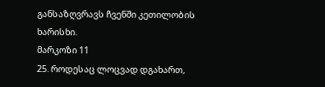განსაზღვრავს ჩვენში კეთილობის ხარისხი.
მარკოზი 11
25. როდესაც ლოცვად დგახართ,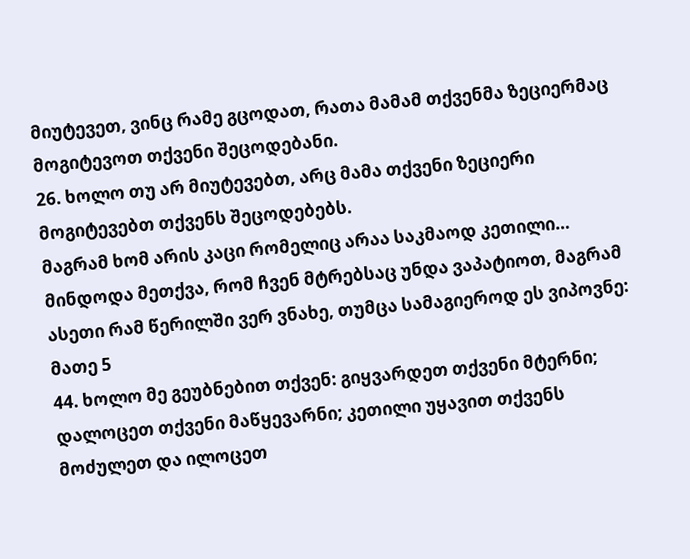მიუტევეთ, ვინც რამე გცოდათ, რათა მამამ თქვენმა ზეციერმაც მოგიტევოთ თქვენი შეცოდებანი.
26. ხოლო თუ არ მიუტევებთ, არც მამა თქვენი ზეციერი მოგიტევებთ თქვენს შეცოდებებს.
მაგრამ ხომ არის კაცი რომელიც არაა საკმაოდ კეთილი…
მინდოდა მეთქვა, რომ ჩვენ მტრებსაც უნდა ვაპატიოთ, მაგრამ ასეთი რამ წერილში ვერ ვნახე, თუმცა სამაგიეროდ ეს ვიპოვნე:
მათე 5
44. ხოლო მე გეუბნებით თქვენ: გიყვარდეთ თქვენი მტერნი; დალოცეთ თქვენი მაწყევარნი; კეთილი უყავით თქვენს მოძულეთ და ილოცეთ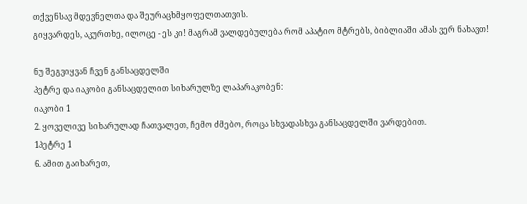თქვენსავ მდევნელთა და შეურაცხმყოფელთათვის.
გიყვარდეს, აკურთხე, ილოცე - ეს კი! მაგრამ ვალდებულება რომ აპატიო მტრებს, ბიბლიაში ამას ვერ ნახავთ!

ნუ შეგვიყვან ჩვენ განსაცდელში
პეტრე და იაკობი განსაცდელით სიხარულზე ლაპარაკობენ:
იაკობი 1
2. ყოველივე სიხარულად ჩათვალეთ, ჩემო ძმებო, როცა სხვადასხვა განსაცდელში ვარდებით.
1პეტრე 1
6. ამით გაიხარეთ,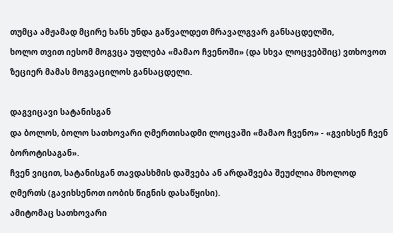თუმცა ამჟამად მცირე ხანს უნდა გაწვალდეთ მრავალგვარ განსაცდელში,
ხოლო თვით იესომ მოგვცა უფლება «მამაო ჩვენოში» (და სხვა ლოცვებშიც) ვთხოვოთ ზეციერ მამას მოგვაცილოს განსაცდელი.

დაგვიცავი სატანისგან
და ბოლოს, ბოლო სათხოვარი ღმერთისადმი ლოცვაში «მამაო ჩვენო» - «გვიხსენ ჩვენ ბოროტისაგან».
ჩვენ ვიცით, სატანისგან თავდასხმის დაშვება ან არდაშვება შეუძლია მხოლოდ ღმერთს (გავიხსენოთ იობის წიგნის დასაწყისი).
ამიტომაც სათხოვარი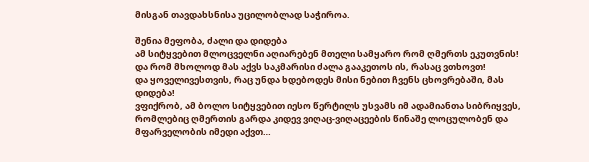მისგან თავდახსნისა უცილობლად საჭიროა.

შენია მეფობა, ძალი და დიდება
ამ სიტყვებით მლოცველნი აღიარებენ მთელი სამყარო რომ ღმერთს ეკუთვნის!
და რომ მხოლოდ მას აქვს საკმარისი ძალა გააკეთოს ის, რასაც ვთხოვთ!
და ყოველივესთვის, რაც უნდა ხდებოდეს მისი ნებით ჩვენს ცხოვრებაში, მას დიდება!
ვფიქრობ, ამ ბოლო სიტყვებით იესო წერტილს უსვამს იმ ადამიანთა სიბრიყვეს, რომლებიც ღმერთის გარდა კიდევ ვიღაც-ვიღაცეების წინაშე ლოცულობენ და მფარველობის იმედი აქვთ…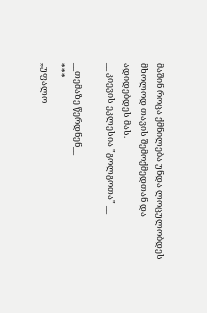მაშინ როცა ქმნილება უნდა ლოცულობდეს მხოლოდ თავის შემოქმედთან და ადიდებდეს მას.
__ კიევის ეკლესია "გოლგოთა" __

__თემაზე წერდნენ__
***
„უფალო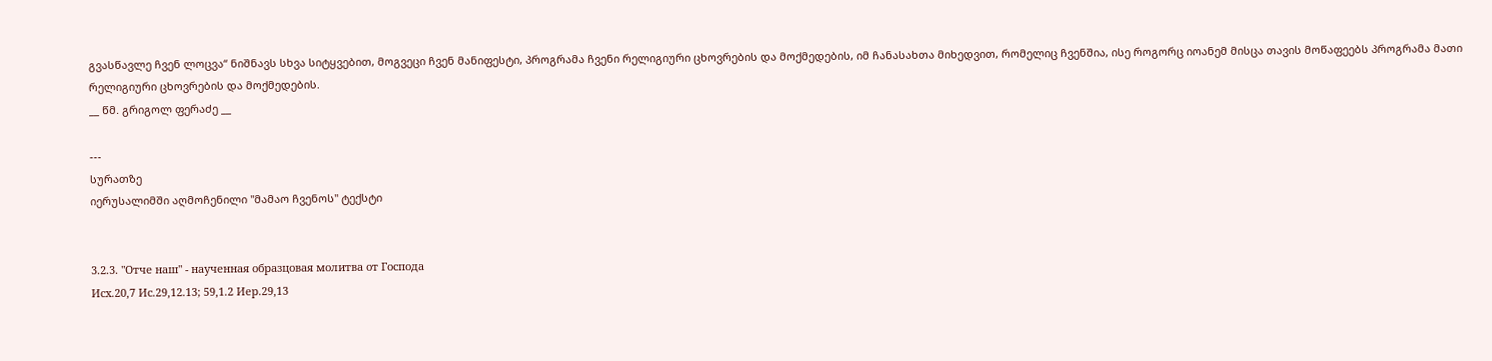გვასწავლე ჩვენ ლოცვა“ ნიშნავს სხვა სიტყვებით, მოგვეცი ჩვენ მანიფესტი, პროგრამა ჩვენი რელიგიური ცხოვრების და მოქმედების, იმ ჩანასახთა მიხედვით, რომელიც ჩვენშია, ისე როგორც იოანემ მისცა თავის მოწაფეებს პროგრამა მათი რელიგიური ცხოვრების და მოქმედების.
__ წმ. გრიგოლ ფერაძე __

---
სურათზე
იერუსალიმში აღმოჩენილი "მამაო ჩვენოს" ტექსტი


3.2.3. "Отче наш" - наученная образцовая молитва от Господа
Исх.20,7 Ис.29,12.13; 59,1.2 Иер.29,13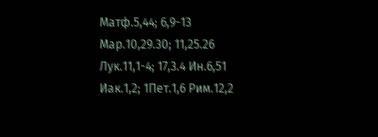Матф.5,44; 6,9-13 Мар.10,29.30; 11,25.26 Лук.11,1-4; 17,3.4 Ин.6,51 Иак.1,2; 1Пет.1,6 Рим.12,2